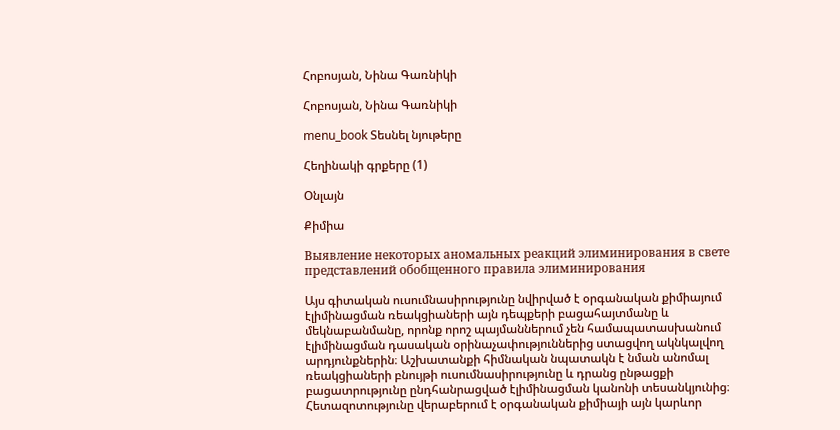Հոբոսյան, Նինա Գառնիկի

Հոբոսյան, Նինա Գառնիկի

menu_book Տեսնել նյութերը

Հեղինակի գրքերը (1)

Օնլայն

Քիմիա

Выявление некоторых аномальных реакций элиминирования в свете представлений обобщенного правила элиминирования

Այս գիտական ուսումնասիրությունը նվիրված է օրգանական քիմիայում էլիմինացման ռեակցիաների այն դեպքերի բացահայտմանը և մեկնաբանմանը, որոնք որոշ պայմաններում չեն համապատասխանում էլիմինացման դասական օրինաչափություններից ստացվող ակնկալվող արդյունքներին։ Աշխատանքի հիմնական նպատակն է նման անոմալ ռեակցիաների բնույթի ուսումնասիրությունը և դրանց ընթացքի բացատրությունը ընդհանրացված էլիմինացման կանոնի տեսանկյունից։ Հետազոտությունը վերաբերում է օրգանական քիմիայի այն կարևոր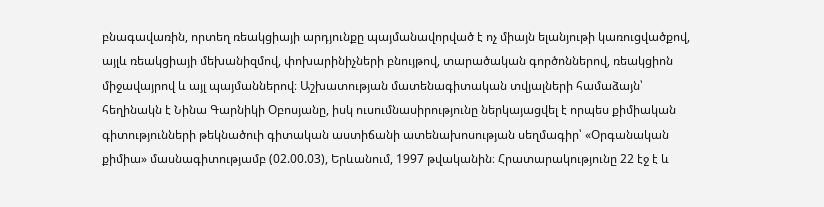բնագավառին, որտեղ ռեակցիայի արդյունքը պայմանավորված է ոչ միայն ելանյութի կառուցվածքով, այլև ռեակցիայի մեխանիզմով, փոխարինիչների բնույթով, տարածական գործոններով, ռեակցիոն միջավայրով և այլ պայմաններով։ Աշխատության մատենագիտական տվյալների համաձայն՝ հեղինակն է Նինա Գարնիկի Օբոսյանը, իսկ ուսումնասիրությունը ներկայացվել է որպես քիմիական գիտությունների թեկնածուի գիտական աստիճանի ատենախոսության սեղմագիր՝ «Օրգանական քիմիա» մասնագիտությամբ (02.00.03), Երևանում, 1997 թվականին։ Հրատարակությունը 22 էջ է և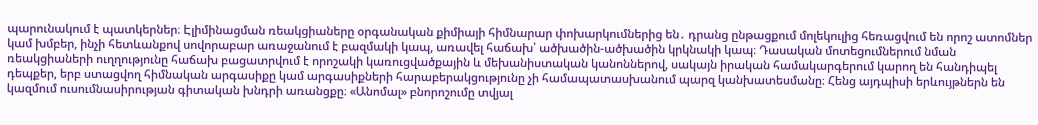պարունակում է պատկերներ։ Էլիմինացման ռեակցիաները օրգանական քիմիայի հիմնարար փոխարկումներից են․ դրանց ընթացքում մոլեկուլից հեռացվում են որոշ ատոմներ կամ խմբեր, ինչի հետևանքով սովորաբար առաջանում է բազմակի կապ, առավել հաճախ՝ ածխածին-ածխածին կրկնակի կապ։ Դասական մոտեցումներում նման ռեակցիաների ուղղությունը հաճախ բացատրվում է որոշակի կառուցվածքային և մեխանիստական կանոններով, սակայն իրական համակարգերում կարող են հանդիպել դեպքեր, երբ ստացվող հիմնական արգասիքը կամ արգասիքների հարաբերակցությունը չի համապատասխանում պարզ կանխատեսմանը։ Հենց այդպիսի երևույթներն են կազմում ուսումնասիրության գիտական խնդրի առանցքը։ «Անոմալ» բնորոշումը տվյալ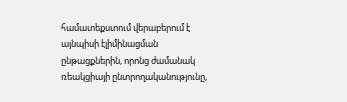համատեքստում վերաբերում է այնպիսի էլիմինացման ընթացքներին, որոնց ժամանակ ռեակցիայի ընտրողականությունը,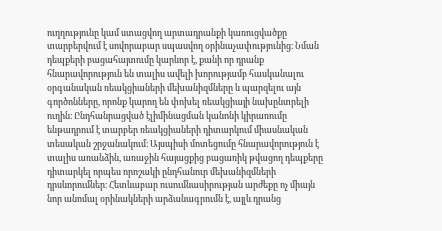ուղղությունը կամ ստացվող արտադրանքի կառուցվածքը տարբերվում է սովորաբար սպասվող օրինաչափությունից։ Նման դեպքերի բացահայտումը կարևոր է, քանի որ դրանք հնարավորություն են տալիս ավելի խորությամբ հասկանալու օրգանական ռեակցիաների մեխանիզմները և պարզելու այն գործոնները, որոնք կարող են փոխել ռեակցիայի նախընտրելի ուղին։ Ընդհանրացված էլիմինացման կանոնի կիրառումը ենթադրում է տարբեր ռեակցիաների դիտարկում միասնական տեսական շրջանակում։ Այսպիսի մոտեցումը հնարավորություն է տալիս առանձին, առաջին հայացքից բացառիկ թվացող դեպքերը դիտարկել որպես որոշակի ընդհանուր մեխանիզմների դրսևորումներ։ Հետևաբար ուսումնասիրության արժեքը ոչ միայն նոր անոմալ օրինակների արձանագրումն է, այլև դրանց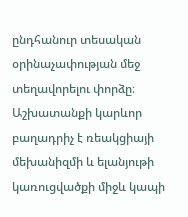ընդհանուր տեսական օրինաչափության մեջ տեղավորելու փորձը։ Աշխատանքի կարևոր բաղադրիչ է ռեակցիայի մեխանիզմի և ելանյութի կառուցվածքի միջև կապի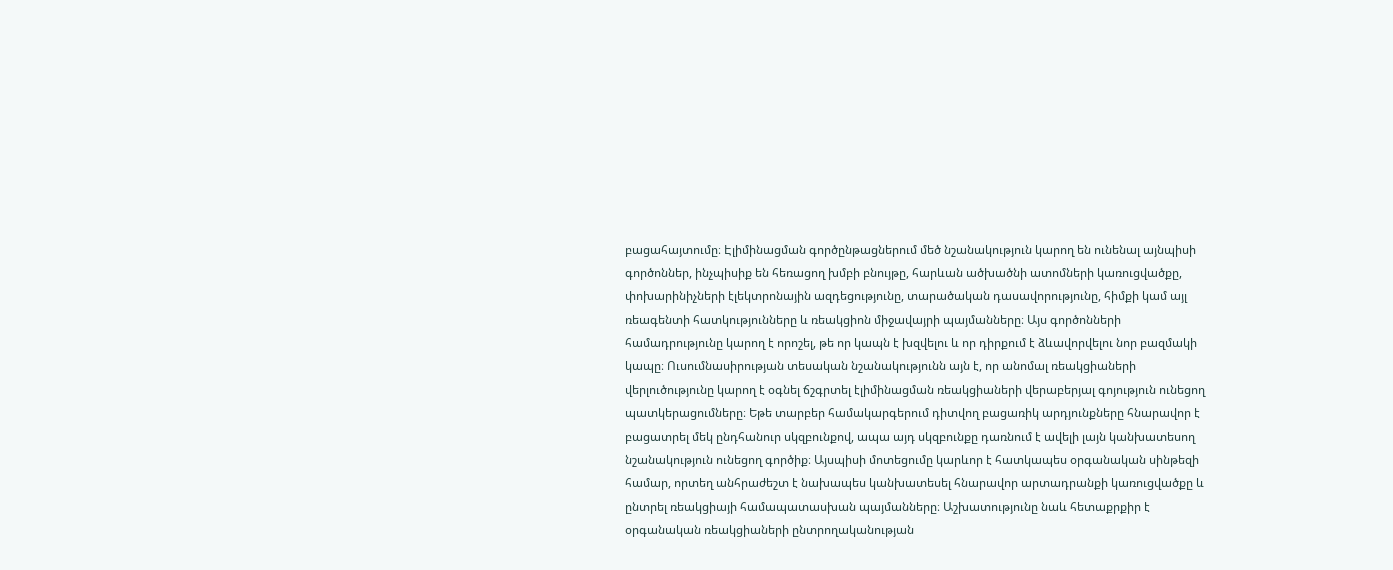բացահայտումը։ Էլիմինացման գործընթացներում մեծ նշանակություն կարող են ունենալ այնպիսի գործոններ, ինչպիսիք են հեռացող խմբի բնույթը, հարևան ածխածնի ատոմների կառուցվածքը, փոխարինիչների էլեկտրոնային ազդեցությունը, տարածական դասավորությունը, հիմքի կամ այլ ռեագենտի հատկությունները և ռեակցիոն միջավայրի պայմանները։ Այս գործոնների համադրությունը կարող է որոշել, թե որ կապն է խզվելու և որ դիրքում է ձևավորվելու նոր բազմակի կապը։ Ուսումնասիրության տեսական նշանակությունն այն է, որ անոմալ ռեակցիաների վերլուծությունը կարող է օգնել ճշգրտել էլիմինացման ռեակցիաների վերաբերյալ գոյություն ունեցող պատկերացումները։ Եթե տարբեր համակարգերում դիտվող բացառիկ արդյունքները հնարավոր է բացատրել մեկ ընդհանուր սկզբունքով, ապա այդ սկզբունքը դառնում է ավելի լայն կանխատեսող նշանակություն ունեցող գործիք։ Այսպիսի մոտեցումը կարևոր է հատկապես օրգանական սինթեզի համար, որտեղ անհրաժեշտ է նախապես կանխատեսել հնարավոր արտադրանքի կառուցվածքը և ընտրել ռեակցիայի համապատասխան պայմանները։ Աշխատությունը նաև հետաքրքիր է օրգանական ռեակցիաների ընտրողականության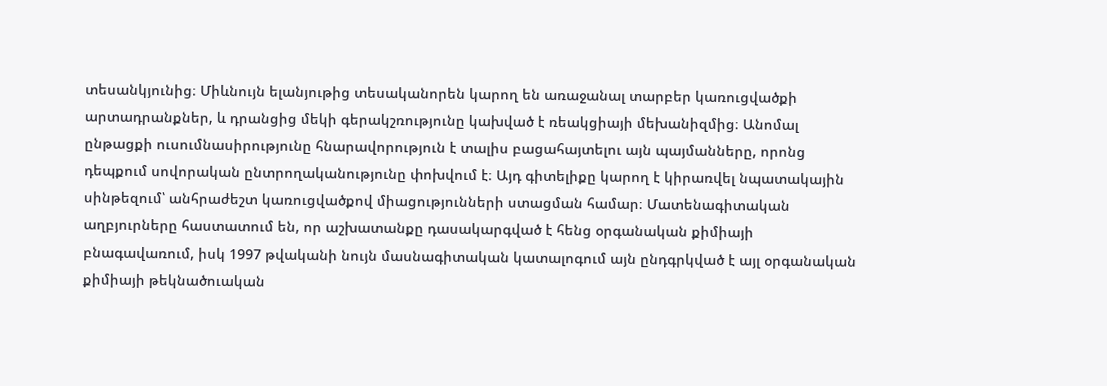տեսանկյունից։ Միևնույն ելանյութից տեսականորեն կարող են առաջանալ տարբեր կառուցվածքի արտադրանքներ, և դրանցից մեկի գերակշռությունը կախված է ռեակցիայի մեխանիզմից։ Անոմալ ընթացքի ուսումնասիրությունը հնարավորություն է տալիս բացահայտելու այն պայմանները, որոնց դեպքում սովորական ընտրողականությունը փոխվում է։ Այդ գիտելիքը կարող է կիրառվել նպատակային սինթեզում՝ անհրաժեշտ կառուցվածքով միացությունների ստացման համար։ Մատենագիտական աղբյուրները հաստատում են, որ աշխատանքը դասակարգված է հենց օրգանական քիմիայի բնագավառում, իսկ 1997 թվականի նույն մասնագիտական կատալոգում այն ընդգրկված է այլ օրգանական քիմիայի թեկնածուական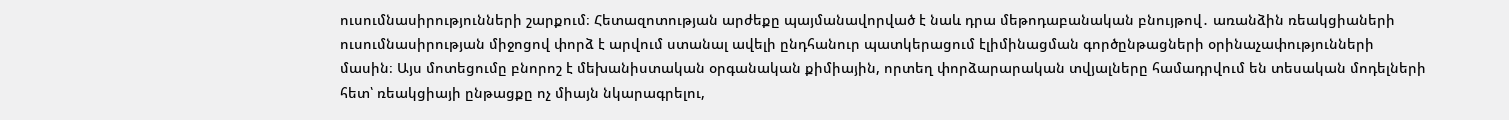ուսումնասիրությունների շարքում։ Հետազոտության արժեքը պայմանավորված է նաև դրա մեթոդաբանական բնույթով․ առանձին ռեակցիաների ուսումնասիրության միջոցով փորձ է արվում ստանալ ավելի ընդհանուր պատկերացում էլիմինացման գործընթացների օրինաչափությունների մասին։ Այս մոտեցումը բնորոշ է մեխանիստական օրգանական քիմիային, որտեղ փորձարարական տվյալները համադրվում են տեսական մոդելների հետ՝ ռեակցիայի ընթացքը ոչ միայն նկարագրելու,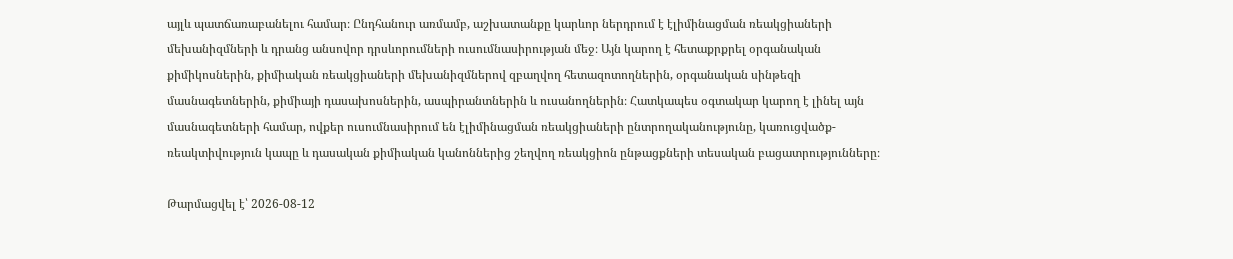այլև պատճառաբանելու համար։ Ընդհանուր առմամբ, աշխատանքը կարևոր ներդրում է էլիմինացման ռեակցիաների մեխանիզմների և դրանց անսովոր դրսևորումների ուսումնասիրության մեջ։ Այն կարող է հետաքրքրել օրգանական քիմիկոսներին, քիմիական ռեակցիաների մեխանիզմներով զբաղվող հետազոտողներին, օրգանական սինթեզի մասնագետներին, քիմիայի դասախոսներին, ասպիրանտներին և ուսանողներին։ Հատկապես օգտակար կարող է լինել այն մասնագետների համար, ովքեր ուսումնասիրում են էլիմինացման ռեակցիաների ընտրողականությունը, կառուցվածք-ռեակտիվություն կապը և դասական քիմիական կանոններից շեղվող ռեակցիոն ընթացքների տեսական բացատրությունները։

Թարմացվել է՝ 2026-08-12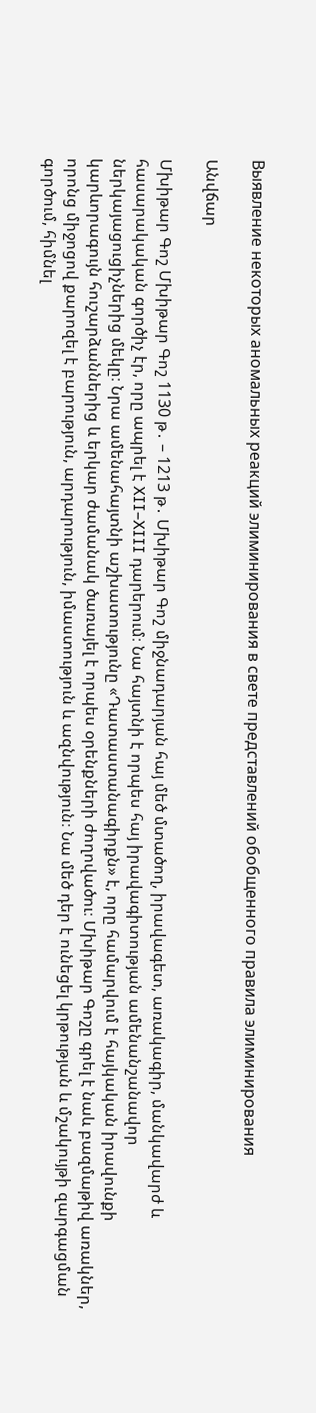Выявление некоторых аномальных реакций элиминирования в свете представлений обобщенного правила элиминирования

Անվճար

Մխիթար Գոշ Մխիթար Գոշ 1130 թ․ – 1213 թ․ Մխիթար Գոշ միջնադարյան հայ մեծ մտածող, իրավագետ, առակագիր, մանկավարժ և հասարակական գործիչ էր, որը ապրել է XII–XIII դարերում։ Նա հայտնի է որպես հայ իրավագիտության ամենանշանավոր ներկայացուցիչներից մեկը։ Նրա ամենահայտնի աշխատությունը «Դատաստանագիրքն» է, որը համարվում է հայկական իրավունքի կարևորագույն հուշարձաններից և երկար ժամանակ ծառայել է որպես օրենքների ժողովածու։ Մխիթար Գոշը գրել է նաև բազմաթիվ առակներ, որոնց միջոցով քարոզել է բարություն, արդարություն, իմաստություն և ազնվություն։ Նա մեծ դեր է ունեցել կրթության և մշակույթի զարգացման գործում, հիմնել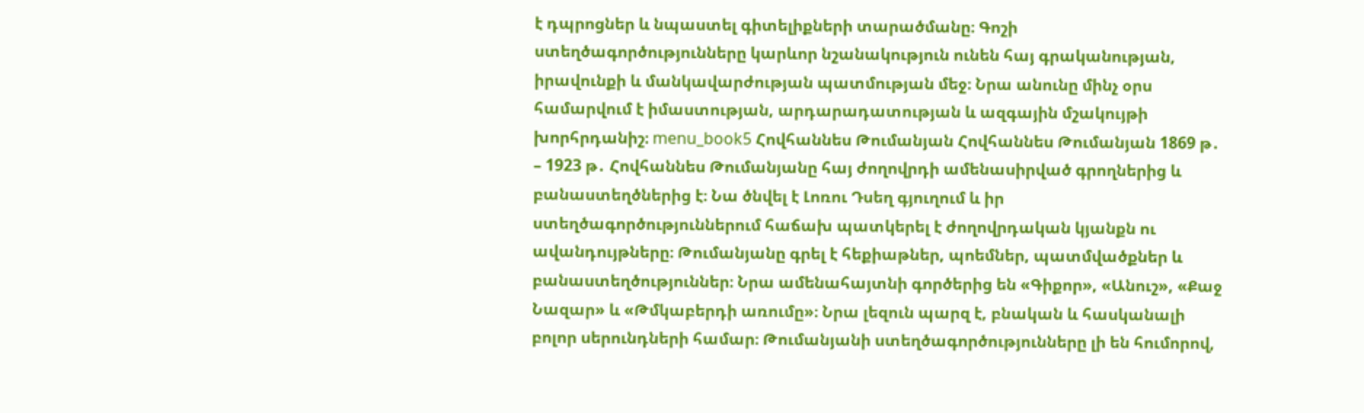է դպրոցներ և նպաստել գիտելիքների տարածմանը։ Գոշի ստեղծագործությունները կարևոր նշանակություն ունեն հայ գրականության, իրավունքի և մանկավարժության պատմության մեջ։ Նրա անունը մինչ օրս համարվում է իմաստության, արդարադատության և ազգային մշակույթի խորհրդանիշ։ menu_book5 Հովհաննես Թումանյան Հովհաննես Թումանյան 1869 թ․ – 1923 թ․ Հովհաննես Թումանյանը հայ ժողովրդի ամենասիրված գրողներից և բանաստեղծներից է։ Նա ծնվել է Լոռու Դսեղ գյուղում և իր ստեղծագործություններում հաճախ պատկերել է ժողովրդական կյանքն ու ավանդույթները։ Թումանյանը գրել է հեքիաթներ, պոեմներ, պատմվածքներ և բանաստեղծություններ։ Նրա ամենահայտնի գործերից են «Գիքոր», «Անուշ», «Քաջ Նազար» և «Թմկաբերդի առումը»։ Նրա լեզուն պարզ է, բնական և հասկանալի բոլոր սերունդների համար։ Թումանյանի ստեղծագործությունները լի են հումորով,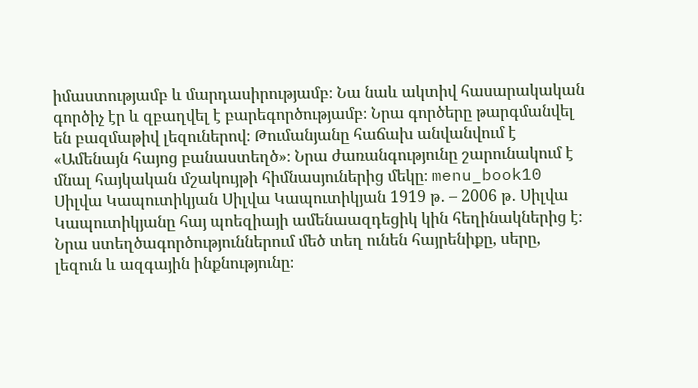իմաստությամբ և մարդասիրությամբ։ Նա նաև ակտիվ հասարակական գործիչ էր և զբաղվել է բարեգործությամբ։ Նրա գործերը թարգմանվել են բազմաթիվ լեզուներով։ Թումանյանը հաճախ անվանվում է «Ամենայն հայոց բանաստեղծ»։ Նրա ժառանգությունը շարունակում է մնալ հայկական մշակույթի հիմնասյուներից մեկը։ menu_book10 Սիլվա Կապուտիկյան Սիլվա Կապուտիկյան 1919 թ․ – 2006 թ․ Սիլվա Կապուտիկյանը հայ պոեզիայի ամենաազդեցիկ կին հեղինակներից է։ Նրա ստեղծագործություններում մեծ տեղ ունեն հայրենիքը, սերը, լեզուն և ազգային ինքնությունը։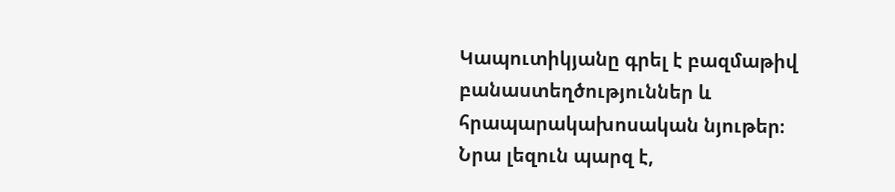Կապուտիկյանը գրել է բազմաթիվ բանաստեղծություններ և հրապարակախոսական նյութեր։ Նրա լեզուն պարզ է,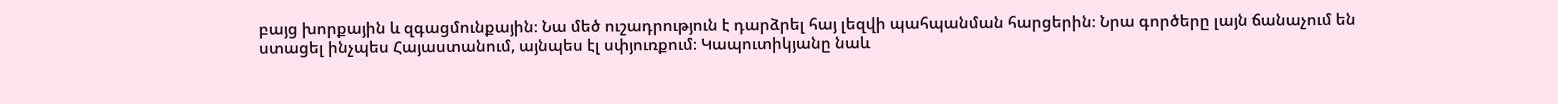բայց խորքային և զգացմունքային։ Նա մեծ ուշադրություն է դարձրել հայ լեզվի պահպանման հարցերին։ Նրա գործերը լայն ճանաչում են ստացել ինչպես Հայաստանում, այնպես էլ սփյուռքում։ Կապուտիկյանը նաև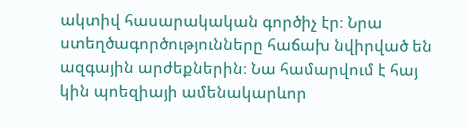ակտիվ հասարակական գործիչ էր։ Նրա ստեղծագործությունները հաճախ նվիրված են ազգային արժեքներին։ Նա համարվում է հայ կին պոեզիայի ամենակարևոր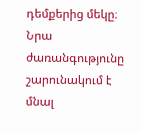դեմքերից մեկը։ Նրա ժառանգությունը շարունակում է մնալ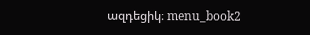ազդեցիկ։ menu_book2